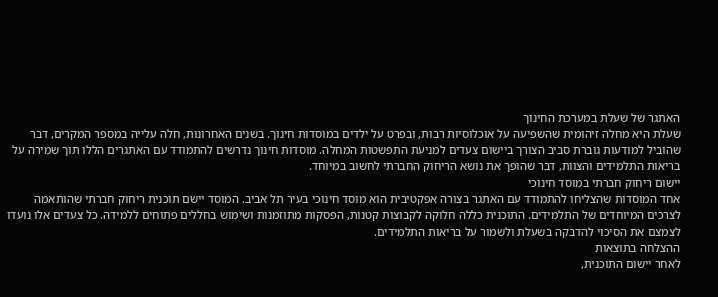האתגר של שעלת במערכת החינוך
שעלת היא מחלה זיהומית שהשפיעה על אוכלוסיות רבות, ובפרט על ילדים במוסדות חינוך. בשנים האחרונות, חלה עלייה במספר המקרים, דבר שהוביל למודעות גוברת סביב הצורך ביישום צעדים למניעת התפשטות המחלה. מוסדות חינוך נדרשים להתמודד עם האתגרים הללו תוך שמירה על בריאות התלמידים והצוות, דבר שהופך את נושא הריחוק החברתי לחשוב במיוחד.
יישום ריחוק חברתי במוסד חינוכי
אחד המוסדות שהצליחו להתמודד עם האתגר בצורה אפקטיבית הוא מוסד חינוכי בעיר תל אביב. המוסד יישם תוכנית ריחוק חברתי שהותאמה לצרכים המיוחדים של התלמידים. התוכנית כללה חלוקה לקבוצות קטנות, הפסקות מתוזמנות ושימוש בחללים פתוחים ללמידה. כל צעדים אלו נועדו לצמצם את הסיכוי להדבקה בשעלת ולשמור על בריאות התלמידים.
ההצלחה בתוצאות
לאחר יישום התוכנית,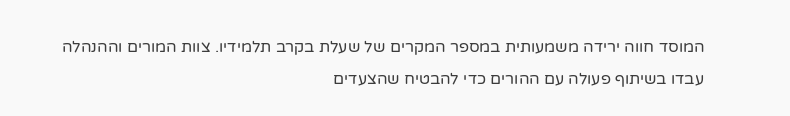המוסד חווה ירידה משמעותית במספר המקרים של שעלת בקרב תלמידיו. צוות המורים וההנהלה עבדו בשיתוף פעולה עם ההורים כדי להבטיח שהצעדים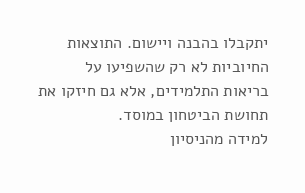יתקבלו בהבנה ויישום. התוצאות החיוביות לא רק שהשפיעו על בריאות התלמידים, אלא גם חיזקו את תחושת הביטחון במוסד.
למידה מהניסיון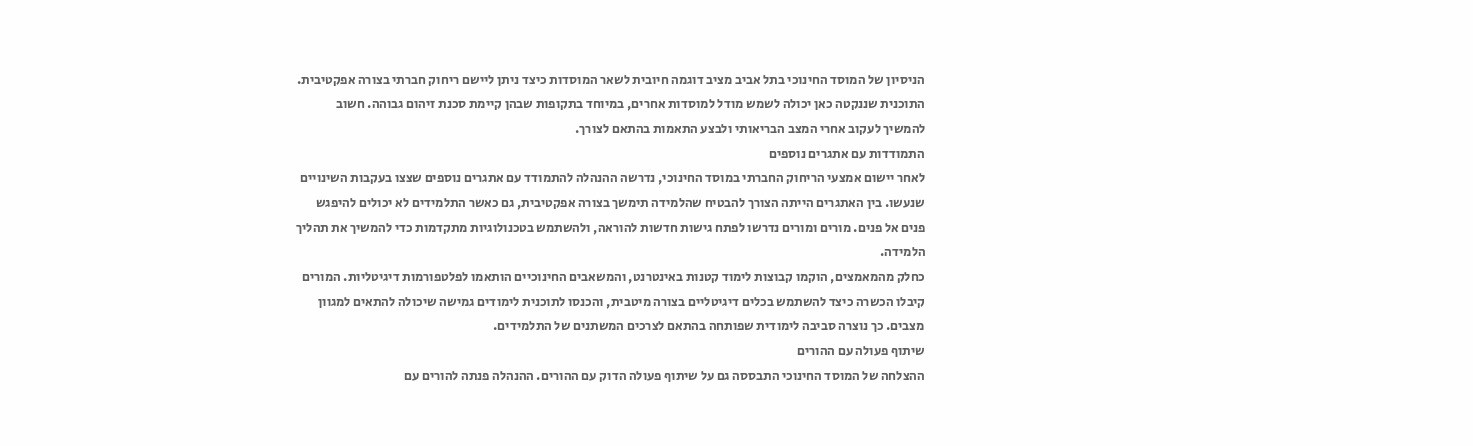הניסיון של המוסד החינוכי בתל אביב מציב דוגמה חיובית לשאר המוסדות כיצד ניתן ליישם ריחוק חברתי בצורה אפקטיבית. התוכנית שננקטה כאן יכולה לשמש מודל למוסדות אחרים, במיוחד בתקופות שבהן קיימת סכנת זיהום גבוהה. חשוב להמשיך לעקוב אחרי המצב הבריאותי ולבצע התאמות בהתאם לצורך.
התמודדות עם אתגרים נוספים
לאחר יישום אמצעי הריחוק החברתי במוסד החינוכי, נדרשה ההנהלה להתמודד עם אתגרים נוספים שצצו בעקבות השינויים שנעשו. בין האתגרים הייתה הצורך להבטיח שהלמידה תימשך בצורה אפקטיבית, גם כאשר התלמידים לא יכולים להיפגש פנים אל פנים. מורים ומורים נדרשו לפתח גישות חדשות להוראה, ולהשתמש בטכנולוגיות מתקדמות כדי להמשיך את תהליך הלמידה.
כחלק מהמאמצים, הוקמו קבוצות לימוד קטנות באינטרנט, והמשאבים החינוכיים הותאמו לפלטפורמות דיגיטליות. המורים קיבלו הכשרה כיצד להשתמש בכלים דיגיטליים בצורה מיטבית, והכנסו לתוכנית לימודים גמישה שיכולה להתאים למגוון מצבים. כך נוצרה סביבה לימודית שפותחה בהתאם לצרכים המשתנים של התלמידים.
שיתוף פעולה עם ההורים
ההצלחה של המוסד החינוכי התבססה גם על שיתוף פעולה הדוק עם ההורים. ההנהלה פנתה להורים עם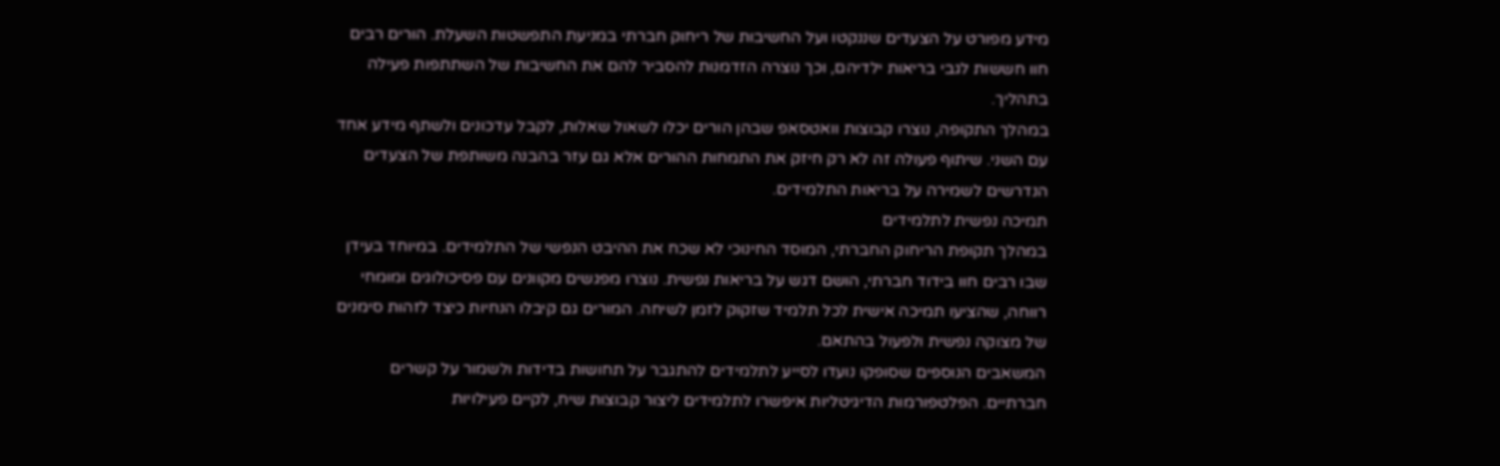מידע מפורט על הצעדים שננקטו ועל החשיבות של ריחוק חברתי במניעת התפשטות השעלת. הורים רבים חוו חששות לגבי בריאות ילדיהם, וכך נוצרה הזדמנות להסביר להם את החשיבות של השתתפות פעילה בתהליך.
במהלך התקופה, נוצרו קבוצות וואטסאפ שבהן הורים יכלו לשאול שאלות, לקבל עדכונים ולשתף מידע אחד עם השני. שיתוף פעולה זה לא רק חיזק את התמחות ההורים אלא גם עזר בהבנה משותפת של הצעדים הנדרשים לשמירה על בריאות התלמידים.
תמיכה נפשית לתלמידים
במהלך תקופת הריחוק החברתי, המוסד החינוכי לא שכח את ההיבט הנפשי של התלמידים. במיוחד בעידן שבו רבים חוו בידוד חברתי, הושם דגש על בריאות נפשית. נוצרו מפגשים מקוונים עם פסיכולוגים ומומחי רווחה, שהציעו תמיכה אישית לכל תלמיד שזקוק לזמן לשיחה. המורים גם קיבלו הנחיות כיצד לזהות סימנים של מצוקה נפשית ולפעול בהתאם.
המשאבים הנוספים שסופקו נועדו לסייע לתלמידים להתגבר על תחושות בדידות ולשמור על קשרים חברתיים. הפלטפורמות הדיגיטליות איפשרו לתלמידים ליצור קבוצות שיח, לקיים פעילויות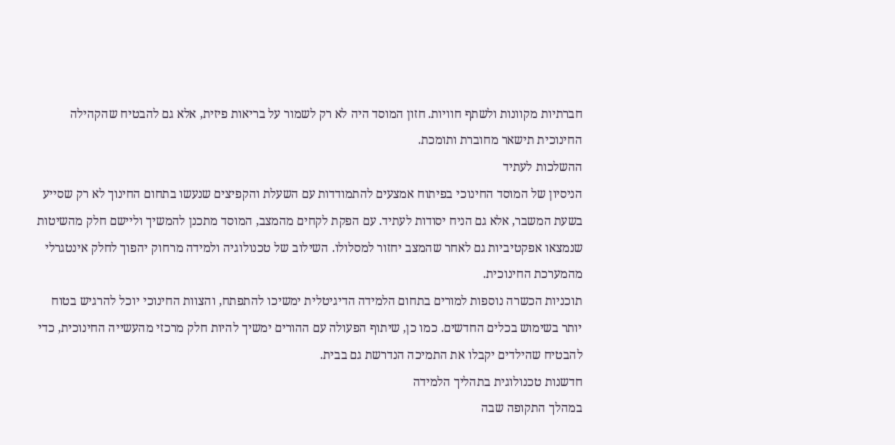חברתיות מקוונות ולשתף חוויות. חזון המוסד היה לא רק לשמור על בריאות פיזית, אלא גם להבטיח שהקהילה החינוכית תישאר מחוברת ותומכת.
ההשלכות לעתיד
הניסיון של המוסד החינוכי בפיתוח אמצעים להתמודדות עם השעלת והקפיצים שנעשו בתחום החינוך לא רק שסייע בשעת המשבר, אלא גם הניח יסודות לעתיד. עם הפקת לקחים מהמצב, המוסד מתכנן להמשיך וליישם חלק מהשיטות שנמצאו אפקטיביות גם לאחר שהמצב יחזור למסלולו. השילוב של טכנולוגיה ולמידה מרחוק יהפוך לחלק אינטגרלי מהמערכת החינוכית.
תוכניות הכשרה נוספות למורים בתחום הלמידה הדיגיטלית ימשיכו להתפתח, והצוות החינוכי יוכל להרגיש בטוח יותר בשימוש בכלים החדשים. כמו כן, שיתוף הפעולה עם ההורים ימשיך להיות חלק מרכזי מהעשייה החינוכית, כדי להבטיח שהילדים יקבלו את התמיכה הנדרשת גם בבית.
חדשנות טכנולוגית בתהליך הלמידה
במהלך התקופה שבה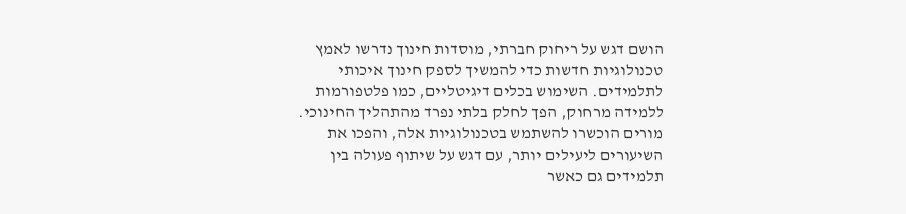הושם דגש על ריחוק חברתי, מוסדות חינוך נדרשו לאמץ טכנולוגיות חדשות כדי להמשיך לספק חינוך איכותי לתלמידים. השימוש בכלים דיגיטליים, כמו פלטפורמות ללמידה מרחוק, הפך לחלק בלתי נפרד מהתהליך החינוכי. מורים הוכשרו להשתמש בטכנולוגיות אלה, והפכו את השיעורים ליעילים יותר, עם דגש על שיתוף פעולה בין תלמידים גם כאשר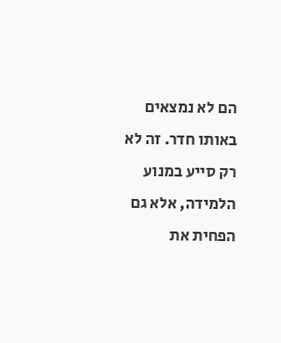הם לא נמצאים באותו חדר. זה לא רק סייע במנוע הלמידה, אלא גם הפחית את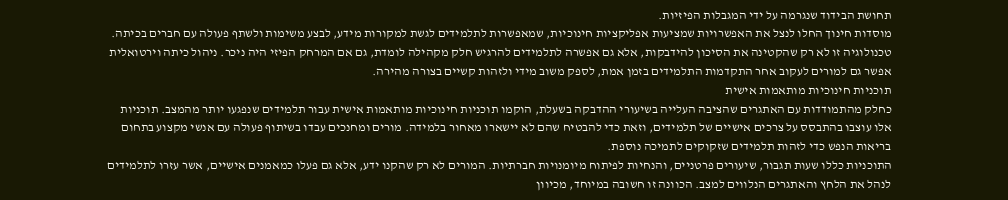תחושת הבידוד שנגרמה על ידי המגבלות הפיזיות.
מוסדות חינוך החלו לנצל את האפשרויות שמציעות אפליקציות חינוכיות, שמאפשרות לתלמידים לגשת למקורות מידע, לבצע משימות ולשתף פעולה עם חברים בכיתה. טכנולוגיה זו לא רק שהקטינה את הסיכון להידבקות, אלא גם אפשרה לתלמידים להרגיש חלק מקהילה לומדת, גם אם המרחק הפיזי היה ניכר. ניהול כיתה וירטואלית אפשר גם למורים לעקוב אחר התקדמות התלמידים בזמן אמת, לספק משוב מידי ולזהות קשיים בצורה מהירה.
תוכניות חינוכיות מותאמות אישית
כחלק מהתמודדות עם האתגרים שהציבה העלייה בשיעורי ההדבקה בשעלת, הוקמו תוכניות חינוכיות מותאמות אישית עבור תלמידים שנפגעו יותר מהמצב. תוכניות אלו עוצבו בהתבסס על צרכים אישיים של תלמידים, וזאת כדי להבטיח שהם לא יישארו מאחור בלמידה. מורים ומחנכים עבדו בשיתוף פעולה עם אנשי מקצוע בתחום בריאות הנפש כדי לזהות תלמידים שזקוקים לתמיכה נוספת.
התוכניות כללו שעות תגבור, שיעורים פרטניים, והנחיות לפיתוח מיומנויות חברתיות. המורים לא רק שהקנו ידע, אלא גם פעלו כמאמנים אישיים, אשר עזרו לתלמידים לנהל את הלחץ והאתגרים הנלווים למצב. הכוונה זו חשובה במיוחד, מכיוון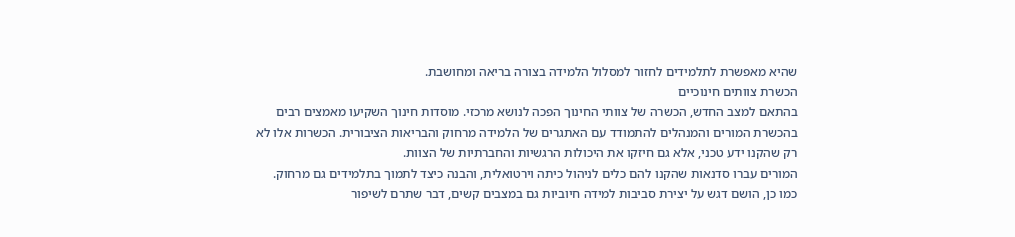שהיא מאפשרת לתלמידים לחזור למסלול הלמידה בצורה בריאה ומחושבת.
הכשרת צוותים חינוכיים
בהתאם למצב החדש, הכשרה של צוותי החינוך הפכה לנושא מרכזי. מוסדות חינוך השקיעו מאמצים רבים בהכשרת המורים והמנהלים להתמודד עם האתגרים של הלמידה מרחוק והבריאות הציבורית. הכשרות אלו לא רק שהקנו ידע טכני, אלא גם חיזקו את היכולות הרגשיות והחברתיות של הצוות.
המורים עברו סדנאות שהקנו להם כלים לניהול כיתה וירטואלית, והבנה כיצד לתמוך בתלמידים גם מרחוק. כמו כן, הושם דגש על יצירת סביבות למידה חיוביות גם במצבים קשים, דבר שתרם לשיפור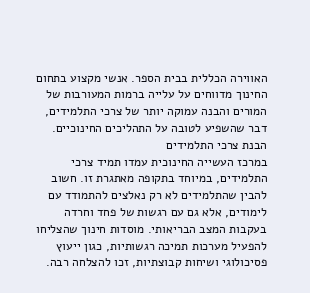האווירה הכללית בבית הספר. אנשי מקצוע בתחום החינוך מדווחים על עלייה ברמות המעורבות של המורים והבנה עמוקה יותר של צרכי התלמידים, דבר שהשפיע לטובה על התהליכים החינוכיים.
הבנת צרכי התלמידים
במרכז העשייה החינוכית עמדו תמיד צרכי התלמידים, במיוחד בתקופה מאתגרת זו. חשוב להבין שהתלמידים לא רק נאלצים להתמודד עם לימודים, אלא גם עם רגשות של פחד וחרדה בעקבות המצב הבריאותי. מוסדות חינוך שהצליחו להפעיל מערכות תמיכה רגשותיות, כגון ייעוץ פסיכולוגי ושיחות קבוצתיות, זכו להצלחה רבה.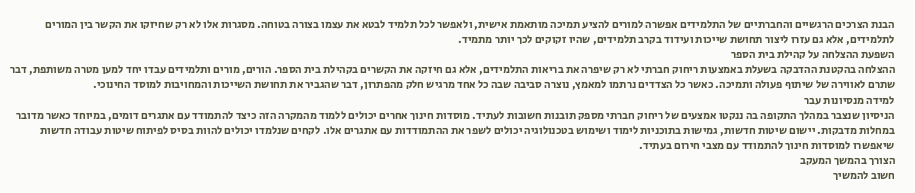הבנת הצרכים הרגשיים והחברתיים של התלמידים אפשרה למורים להציע תמיכה מותאמת אישית, ולאפשר לכל תלמיד לבטא את עצמו בצורה בטוחה. מסגרות אלו לא רק שחיזקו את הקשר בין המורים לתלמידים, אלא גם עזרו ליצור תחושת שייכות ועידוד בקרב תלמידים, שהיו זקוקים לכך יותר מתמיד.
השפעת ההצלחה על קהילת בית הספר
ההצלחה בהקטנת ההדבקה בשעלת באמצעות ריחוק חברתי לא רק שיפרה את בריאות התלמידים, אלא גם חיזקה את הקשרים בקהילת בית הספר. הורים, מורים ותלמידים עבדו יחד למען מטרה משותפת, דבר שתרם לאווירה של שיתוף פעולה ותמיכה. כאשר כל הצדדים נרתמו למאמץ, נוצרה סביבה שבה כל אחד מרגיש חלק מהפתרון, דבר שהגביר את תחושת השייכות והמחויבות למוסד החינוכי.
למידה מנסיונות עבר
הניסיון שנצבר במהלך התקופה בה ננקטו אמצעים של ריחוק חברתי מספק תובנות חשובות לעתיד. מוסדות חינוך אחרים יכולים ללמוד מהמקרה הזה כיצד להתמודד עם אתגרים דומים, במיוחד כאשר מדובר במחלות מדבקות. יישום שיטות חדשות, גמישות בתוכניות לימוד ושימוש בטכנולוגיה יכולים לשפר את ההתמודדות עם אתגרים אלו. לקחים שנלמדו יכולים להוות בסיס לפיתוח שיטות עבודה חדשות שיאפשרו למוסדות חינוך להתמודד עם מצבי חירום בעתיד.
הצורך בהמשך המעקב
חשוב להמשיך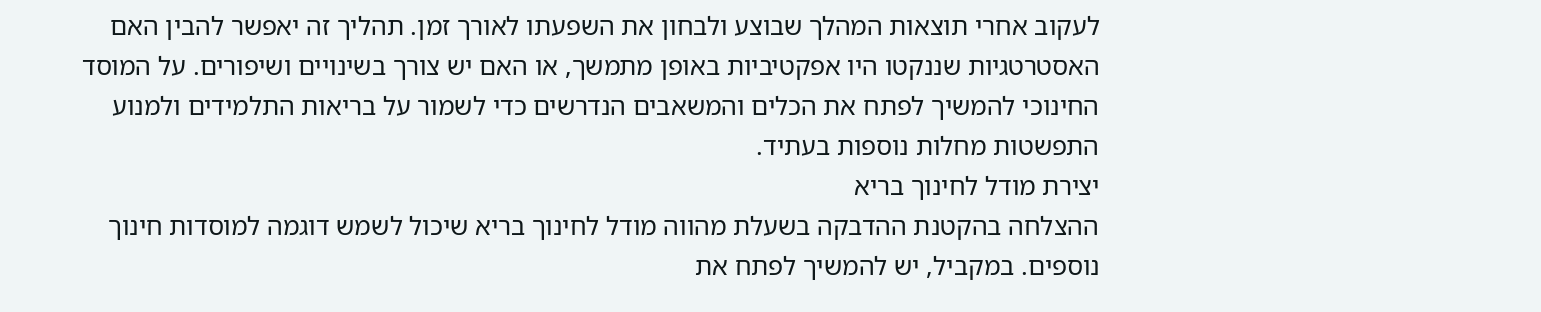לעקוב אחרי תוצאות המהלך שבוצע ולבחון את השפעתו לאורך זמן. תהליך זה יאפשר להבין האם האסטרטגיות שננקטו היו אפקטיביות באופן מתמשך, או האם יש צורך בשינויים ושיפורים. על המוסד החינוכי להמשיך לפתח את הכלים והמשאבים הנדרשים כדי לשמור על בריאות התלמידים ולמנוע התפשטות מחלות נוספות בעתיד.
יצירת מודל לחינוך בריא
ההצלחה בהקטנת ההדבקה בשעלת מהווה מודל לחינוך בריא שיכול לשמש דוגמה למוסדות חינוך נוספים. במקביל, יש להמשיך לפתח את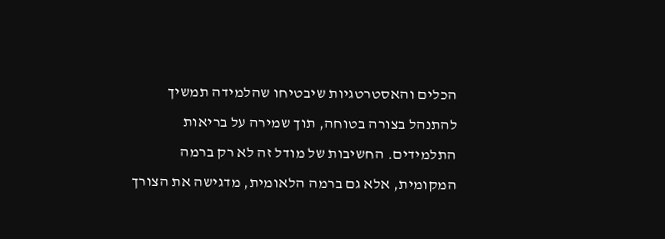הכלים והאסטרטגיות שיבטיחו שהלמידה תמשיך להתנהל בצורה בטוחה, תוך שמירה על בריאות התלמידים. החשיבות של מודל זה לא רק ברמה המקומית, אלא גם ברמה הלאומית, מדגישה את הצורך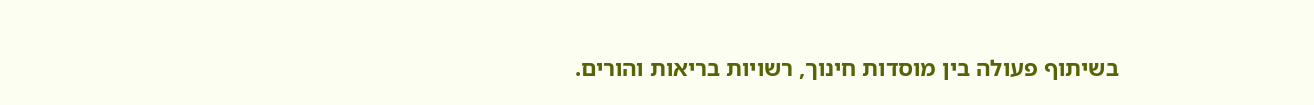בשיתוף פעולה בין מוסדות חינוך, רשויות בריאות והורים.